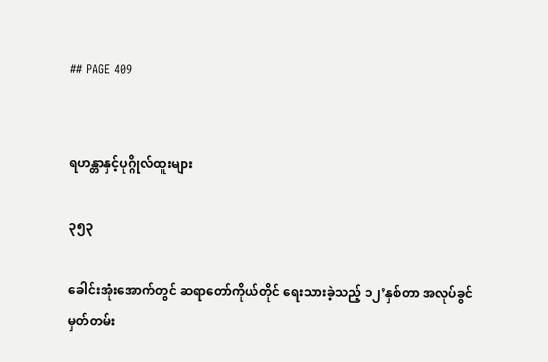## PAGE 409


ရဟန္တာနှင့်ပုဂ္ဂိုလ်ထူးများ

၃၅၃

ခေါင်းအုံးအောက်တွင် ဆရာတော်ကိုယ်တိုင် ရေးသားခဲ့သည့် ၁၂’နှစ်တာ အလုပ်ခွင်မှတ်တမ်း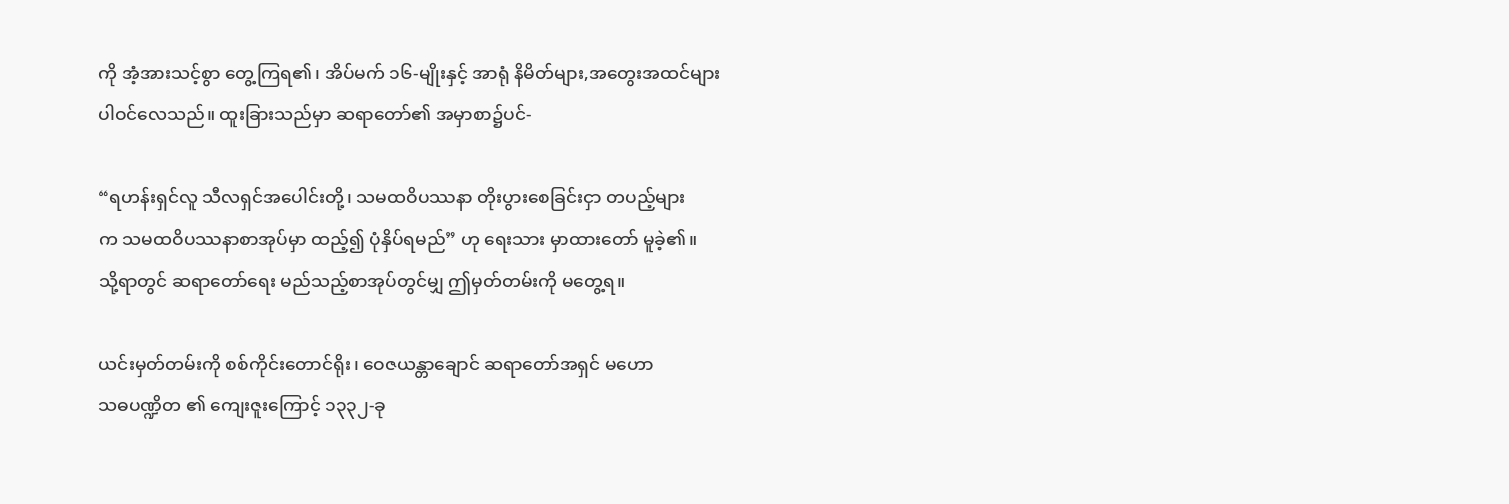ကို အံ့အားသင့်စွာ တွေ့ကြရ၏၊ အိပ်မက် ၁၆-မျိုးနှင့် အာရုံ နိမိတ်များ,အတွေးအထင်များ
ပါဝင်လေသည်။ ထူးခြားသည်မှာ ဆရာတော်၏ အမှာစာ၌ပင်-

“ရဟန်းရှင်လူ သီလရှင်အပေါင်းတို့၊ သမထဝိပဿနာ တိုးပွားစေခြင်းငှာ တပည့်များ
က သမထဝိပဿနာစာအုပ်မှာ ထည့်၍ ပုံနှိပ်ရမည်” ဟု ရေးသား မှာထားတော် မူခဲ့၏။
သို့ရာတွင် ဆရာတော်ရေး မည်သည့်စာအုပ်တွင်မျှ ဤမှတ်တမ်းကို မတွေ့ရ။

ယင်းမှတ်တမ်းကို စစ်ကိုင်းတောင်ရိုး၊ ဝေဇယန္တာချောင် ဆရာတော်အရှင် မဟော
သဓပဏ္ဍိတ ၏ ကျေးဇူးကြောင့် ၁၃၃၂-ခု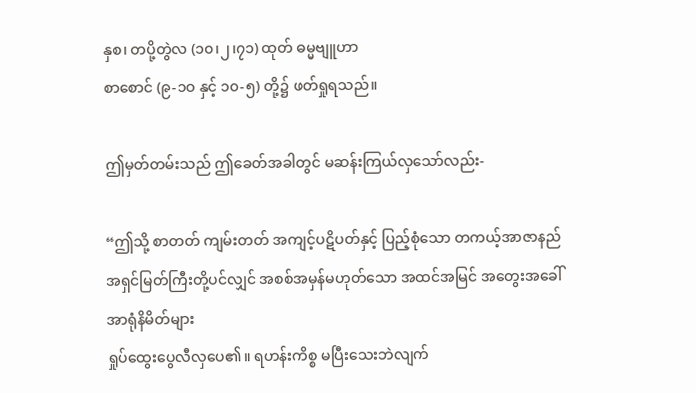နှစ၊ တပို့တွဲလ (၁၀၊၂၊၇၁) ထုတ် ဓမ္မဗျူဟာ
စာစောင် (၉-၁ဝ နှင့် ၁၀-၅) တို့၌ ဖတ်ရှုရသည်။

ဤမှတ်တမ်းသည် ဤခေတ်အခါတွင် မဆန်းကြယ်လှသော်လည်း-

“ဤသို့ စာတတ် ကျမ်းတတ် အကျင့်ပဋိပတ်နှင့် ပြည့်စုံသော တကယ့်အာဇာနည်
အရှင်မြတ်ကြီးတို့ပင်လျှင် အစစ်အမှန်မဟုတ်သော အထင်အမြင် အတွေးအခေါ် အာရုံနိမိတ်များ
ရှုပ်ထွေးပွေလီလှပေ၏။ ရဟန်းကိစ္စ မပြီးသေးဘဲလျက်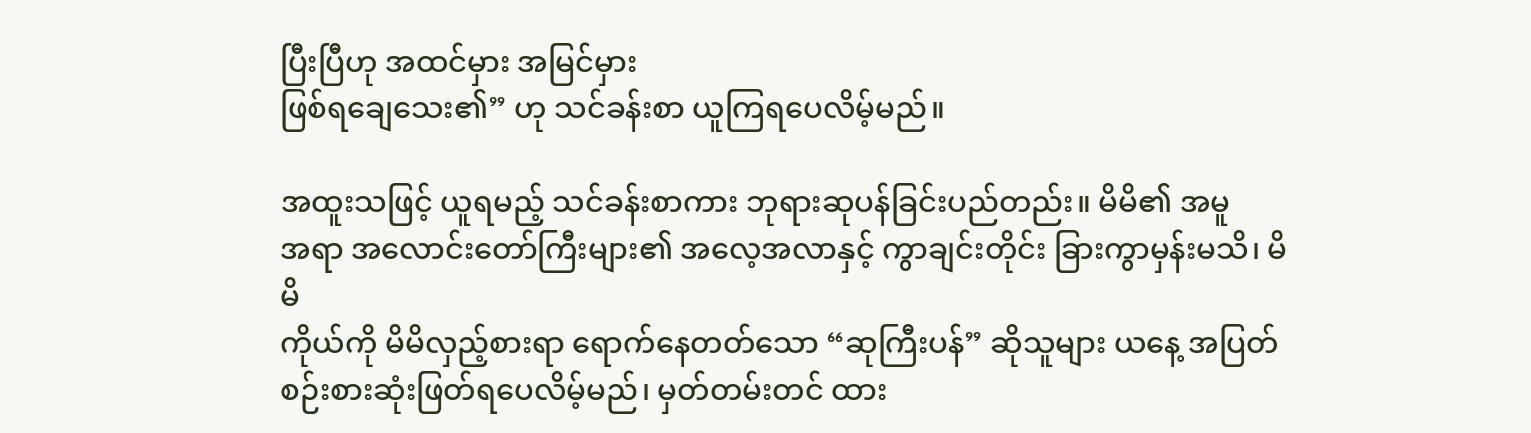ပြီးပြီဟု အထင်မှား အမြင်မှား
ဖြစ်ရချေသေး၏” ဟု သင်ခန်းစာ ယူကြရပေလိမ့်မည်။

အထူးသဖြင့် ယူရမည့် သင်ခန်းစာကား ဘုရားဆုပန်ခြင်းပည်တည်း။ မိမိ၏ အမူ
အရာ အလောင်းတော်ကြီးများ၏ အလေ့အလာနှင့် ကွာချင်းတိုင်း ခြားကွာမှန်းမသိ၊ မိမိ
ကိုယ်ကို မိမိလှည့်စားရာ ရောက်နေတတ်သော “ဆုကြီးပန်” ဆိုသူများ ယနေ့ အပြတ်
စဉ်းစားဆုံးဖြတ်ရပေလိမ့်မည်၊ မှတ်တမ်းတင် ထား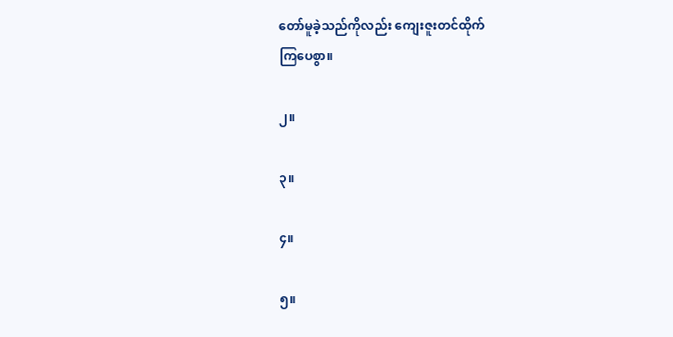တော်မူခဲ့သည်ကိုလည်း ကျေးဇူးတင်ထိုက်
ကြပေစွာ။

၂။

၃။

၄။

၅။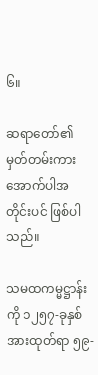၆။

ဆရာတော်၏ မှတ်တမ်းကား အောက်ပါအတိုင်းပင် ဖြစ်ပါသည်။

သမထကမ္မဋ္ဌာန်းကို ၁၂၅၇-ခုနှစ် အားထုတ်ရာ ၅၉-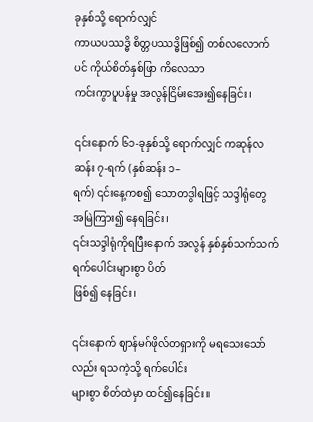ခုနှစ်သို့ ရောက်လျှင်
ကာယပဿဒ္ဓိ စိတ္တပဿဒ္ဓိဖြစ်၍ တစ်လလောက်ပင် ကိုယ်စိတ်နှစ်ဖြာ ကိလေသာ
ကင်းကွာပူပန်မှု အလွန်ငြိမ်းအေး၍နေခြင်း၊

၎င်းနောက် ၆၁-ခုနှစ်သို့ ရောက်လျှင် ကဆုန်လဆန်း ၇-ရက် (နှစ်ဆန်း ၁–
ရက်) ၎င်းနေ့ကစ၍ သောတဒွါရဖြင့် သဒ္ဒါရုံတွေ အမြဲကြား၍ နေရခြင်း၊
၎င်းသဒ္ဒါရုံကိုရပြီးနောက် အလွန် နှစ်နှစ်သက်သက် ရက်ပေါင်းများစွာ ပိတ်
ဖြစ်၍ နေခြင်း၊

၎င်းနောက် ဈာန်မဂ်ဖိုလ်တရှားကို မရသေးသော်လည်း ရသကဲ့သို့ ရက်ပေါင်း
များစွာ စိတ်ထဲမှာ ထင်၍နေခြင်း။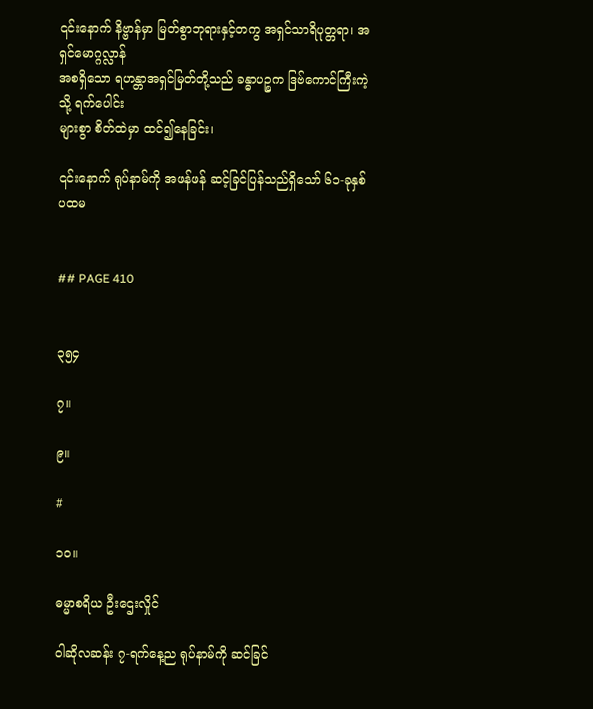၎င်းနောက် နိဗ္ဗာန်မှာ မြတ်စွာဘုရားနှင့်တကွ အရှင်သာရိပုတ္တရာ၊ အရှင်မောဂ္ဂလ္လာန်
အစရှိသော ရဟန္တာအရှင်မြတ်တို့သည် ခန္ဓာပဉ္စက ဒြဗ်ကောင်ကြီးကဲ့သို့ ရက်ပေါင်း
များစွာ စိတ်ထဲမှာ ထင်၍နေခြင်း၊

၎င်းနောက် ရုပ်နာမ်ကို အဖန်ဖန် ဆင့်ခြင်ပြန်သည်ရှိသော် ၆၁-ခုနှစ် ပထမ


## PAGE 410


၃၅၄

၇။

၉။

#

၁၀။

ဓမ္မာစရိယ ဦးဌေးလှိုင်

ဝါဆိုလဆန်း ၇-ရက်နေ့ည ရုပ်နာမ်ကို ဆင်ခြင်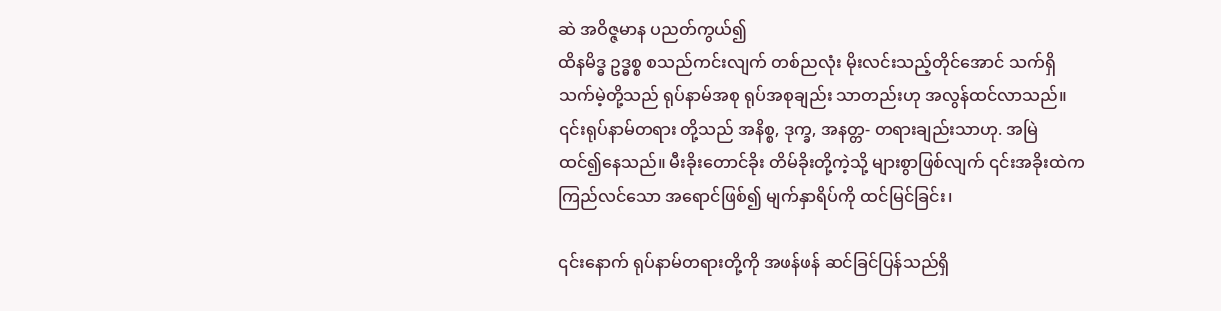ဆဲ အဝိဇ္ဇမာန ပညတ်ကွယ်၍
ထိနမိဒ္ဓ ဥဒ္ဓစ္စ စသည်ကင်းလျက် တစ်ညလုံး မိုးလင်းသည့်တိုင်အောင် သက်ရှိ
သက်မဲ့တို့သည် ရုပ်နာမ်အစု ရုပ်အစုချည်း သာတည်းဟု အလွန်ထင်လာသည်။
၎င်းရုပ်နာမ်တရား တို့သည် အနိစ္စ, ဒုက္ခ, အနတ္တ- တရားချည်းသာဟု. အမြဲ
ထင်၍နေသည်။ မီးခိုးတောင်ခိုး တိမ်ခိုးတို့ကဲ့သို့ များစွာဖြစ်လျက် ၎င်းအခိုးထဲက
ကြည်လင်သော အရောင်ဖြစ်၍ မျက်နှာရိပ်ကို ထင်မြင်ခြင်း၊

၎င်းနောက် ရုပ်နာမ်တရားတို့ကို အဖန်ဖန် ဆင်ခြင်ပြန်သည်ရှိ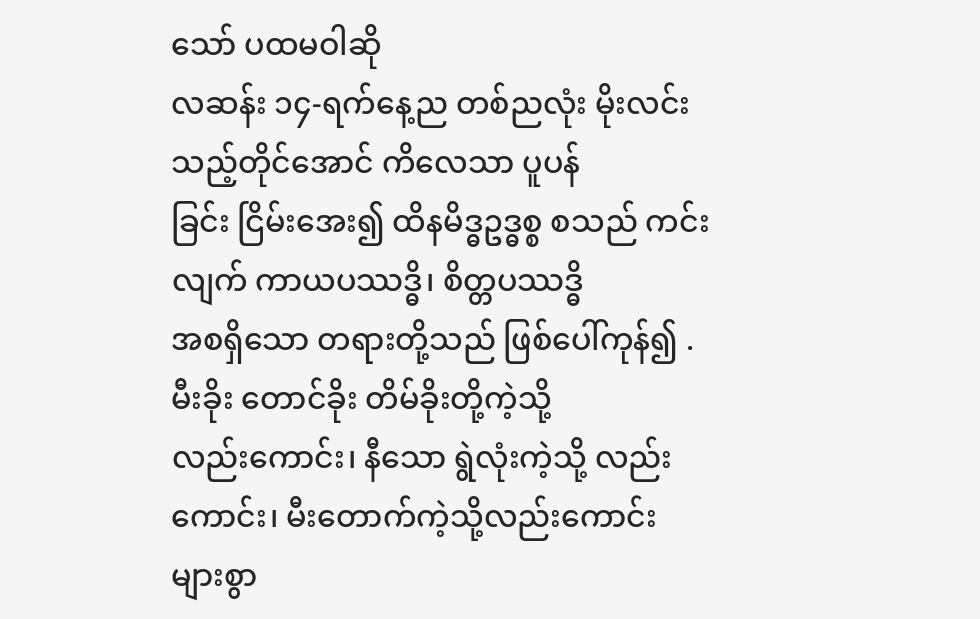သော် ပထမဝါဆို
လဆန်း ၁၄-ရက်နေ့ည တစ်ညလုံး မိုးလင်းသည့်တိုင်အောင် ကိလေသာ ပူပန်
ခြင်း ငြိမ်းအေး၍ ထိနမိဒ္ဓဥဒ္ဓစ္စ စသည် ကင်းလျက် ကာယပဿဒ္ဓိ၊ စိတ္တပဿဒ္ဓိ
အစရှိသော တရားတို့သည် ဖြစ်ပေါ်ကုန်၍ .မီးခိုး တောင်ခိုး တိမ်ခိုးတို့ကဲ့သို့
လည်းကောင်း၊ နီသော ရွဲလုံးကဲ့သို့ လည်းကောင်း၊ မီးတောက်ကဲ့သို့လည်းကောင်း
များစွာ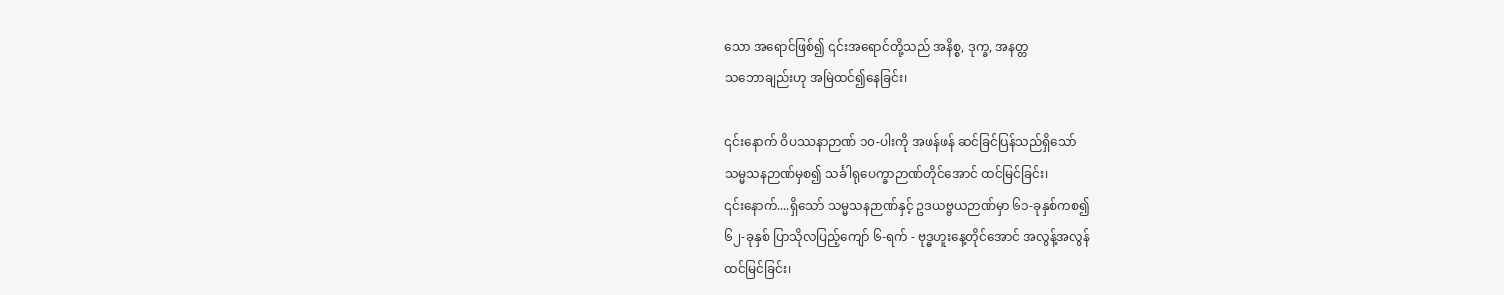သော အရောင်ဖြစ်၍ ၎င်းအရောင်တို့သည် အနိစ္စ, ဒုက္ခ, အနတ္တ
သဘောချည်းဟု အမြဲထင်၍နေခြင်း၊

၎င်းနောက် ဝိပဿနာဉာဏ် ၁၀-ပါးကို အဖန်ဖန် ဆင်ခြင်ပြန်သည်ရှိသော်
သမ္မသနဉာဏ်မှစ၍ သင်္ခါရုပေက္ခာဉာဏ်တိုင်အောင် ထင်မြင်ခြင်း၊
၎င်းနောက်....ရှိသော် သမ္မသနဉာဏ်နှင့် ဥဒယဗ္ဗယဉာဏ်မှာ ၆၁-ခုနှစ်ကစ၍
၆၂-ခုနှစ် ပြာသိုလပြည့်ကျော် ၆-ရက် - ဗုဒ္ဓဟူးနေ့တိုင်အောင် အလွန့်အလွန်
ထင်မြင်ခြင်း၊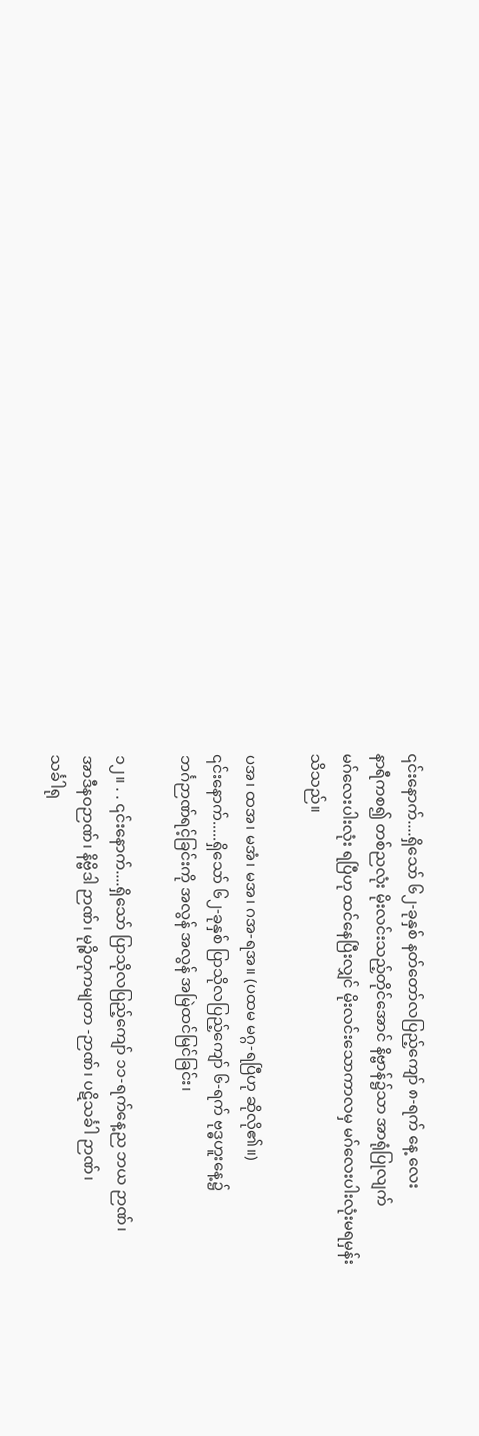၎င်းနောက်....ရှိသော် ၆၂-ခုနှစ် နတ်တော်လပြည့်ကျော် ၈-ရက် နေ့ လေး
နာရီကစ၍ တစ်ညလုံး မိုးလင်းသည့်တိုင်အောင် နိဗ္ဗာန်၌သာ အာရုံပြုလျက်
မဂ်လေးပါးလုံး ရပြီဟု ထင်နေပြီးလျှင် မိုးလင်းသောကာလမှ မဂ်လေးပါးလုံးမရမှန်း
သိသည်။

ပအ၊ ထအ၊ မအံ၊ မအ၊ ဂအ-ရအ။ (ပထမ မဂ္ဂ-ရပြီဟု ဆိုလို၏။)
၎င်းနောက်.....ရှိသော် ၆၂-ခုနှစ် ပြာသိုလပြည့်ကျော် ၆-ရက် ဗုဒ္ဓဟူးနေ့၌
ဘင်္ဂဉာဏ်ရင့်ခြင်းကို အလွန် အလွန် အမြဲထင်မြင်ခြင်း၊

၁၂။ . . ၎င်းနောက်....ရှိသော် ပြာသိုလပြည့်ကျော် ၁၁-ရက်နေ့ည ဘယ ဉာဏ်၊
အာဒီနဝဉာဏ်၊ နိဗ္ဗိဒါ ဉာဏ်၊ မုဉ္စိတုကမျတာ -ဉာဏ်၊ ပဋိသင်္ခါ ဉာဏ်၊
သင်္ခါရု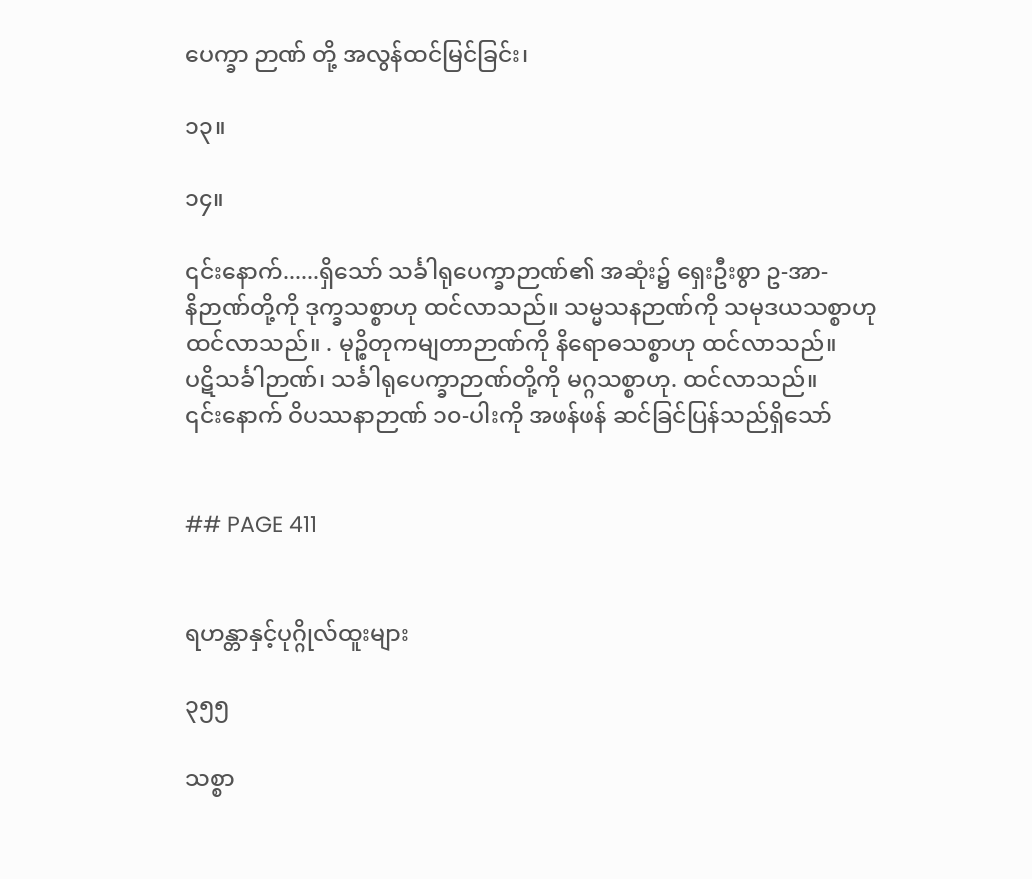ပေက္ခာ ဉာဏ် တို့ အလွန်ထင်မြင်ခြင်း၊

၁၃။

၁၄။

၎င်းနောက်......ရှိသော် သင်္ခါရုပေက္ခာဉာဏ်၏ အဆုံး၌ ရှေးဦးစွာ ဥ-အာ-
နိဉာဏ်တို့ကို ဒုက္ခသစ္စာဟု ထင်လာသည်။ သမ္မသနဉာဏ်ကို သမုဒယသစ္စာဟု
ထင်လာသည်။ . မုဉ္စိတုကမျတာဉာဏ်ကို နိရောဓသစ္စာဟု ထင်လာသည်။
ပဋိသင်္ခါဉာဏ်၊ သင်္ခါရုပေက္ခာဉာဏ်တို့ကို မဂ္ဂသစ္စာဟု. ထင်လာသည်။
၎င်းနောက် ဝိပဿနာဉာဏ် ၁၀-ပါးကို အဖန်ဖန် ဆင်ခြင်ပြန်သည်ရှိသော်


## PAGE 411


ရဟန္တာနှင့်ပုဂ္ဂိုလ်ထူးများ

၃၅၅

သစ္စာ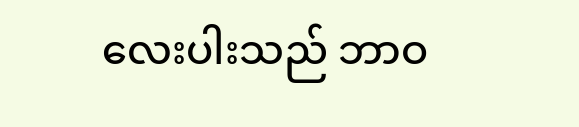လေးပါးသည် ဘာဝ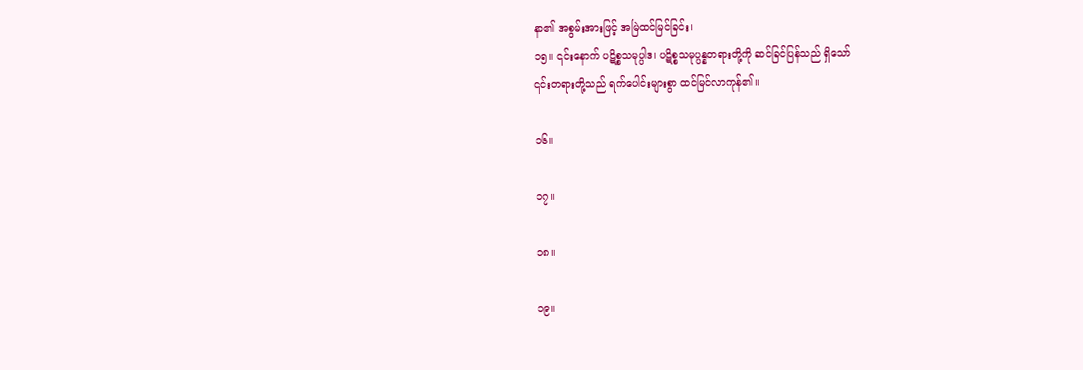နာ၏ အစွမ်းအားဖြင့် အမြဲထင်မြင်ခြင်း၊
၁၅။ ၎င်းနောက် ပဋိစ္စသမုပ္ပါဒ၊ ပဋိစ္စသမုပ္ပန္နတရားတို့ကို ဆင်ခြင်ပြန်သည် ရှိသော်
၎င်းတရားတို့သည် ရက်ပေါင်းများစွာ ထင်မြင်လာကုန်၏။

၁၆။

၁၇။

၁၈။

၁၉။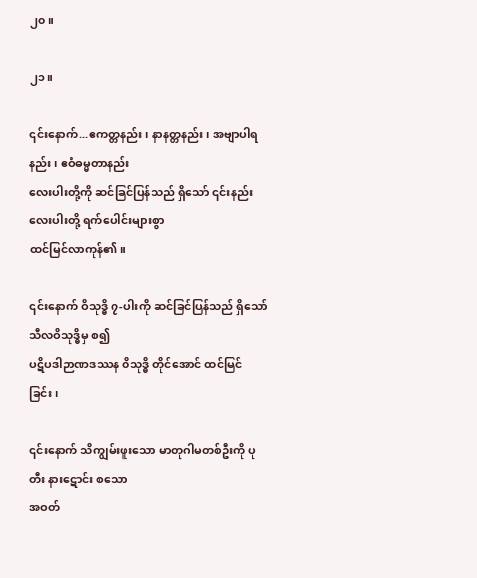၂၀။

၂၁။

၎င်းနောက်...ဧကတ္တနည်း၊ နာနတ္တနည်း၊ အဗျာပါရနည်း၊ ဧဝံဓမ္မတာနည်း
လေးပါးတို့ကို ဆင်ခြင်ပြန်သည် ရှိသော် ၎င်းနည်းလေးပါးတို့ ရက်ပေါင်းများစွာ
ထင်မြင်လာကုန်၏။

၎င်းနောက် ဝိသုဒ္ဓိ ၇-ပါးကို ဆင်ခြင်ပြန်သည် ရှိသော် သီလဝိသုဒ္ဓိမှ စ၍
ပဋိပဒါဉာဏဒဿန ၀ိသုဒ္ဓိ တိုင်အောင် ထင်မြင်ခြင်း၊

၎င်းနောက် သိကျွမ်းဖူးသော မာတုဂါမတစ်ဦးကို ပုတီး နားဋောင်း စသော
အဝတ်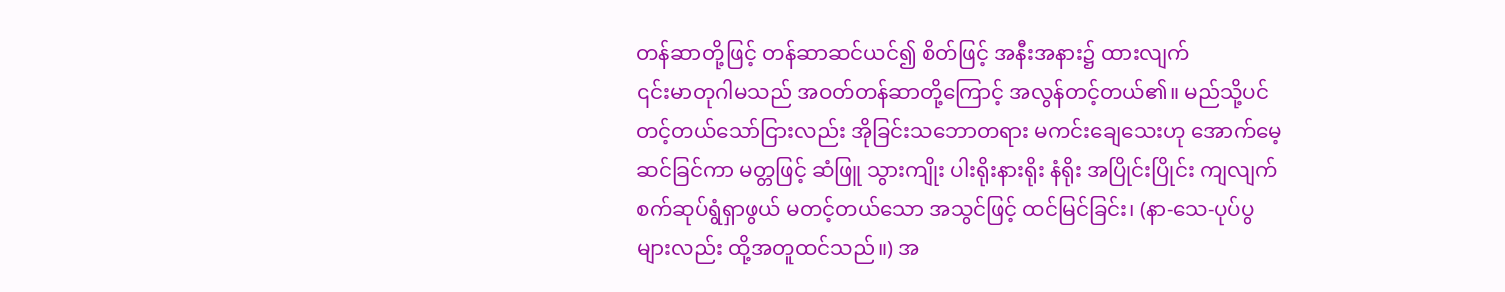တန်ဆာတို့ဖြင့် တန်ဆာဆင်ယင်၍ စိတ်ဖြင့် အနီးအနား၌ ထားလျက်
၎င်းမာတုဂါမသည် အဝတ်တန်ဆာတို့ကြောင့် အလွန်တင့်တယ်၏။ မည်သို့ပင်
တင့်တယ်သော်ငြားလည်း အိုခြင်းသဘောတရား မကင်းချေသေးဟု အောက်မေ့
ဆင်ခြင်ကာ မတ္တဖြင့် ဆံဖြူ သွားကျိုး ပါးရိုးနားရိုး နံရိုး အပြိုင်းပြိုင်း ကျလျက်
စက်ဆုပ်ရွံရှာဖွယ် မတင့်တယ်သော အသွင်ဖြင့် ထင်မြင်ခြင်း၊ (နာ-သေ-ပုပ်ပွ
များလည်း ထို့အတူထင်သည်။) အ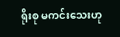ရိုးစု မကင်းသေးဟု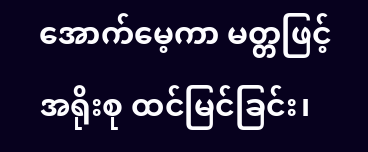အောက်မေ့ကာ မတ္တဖြင့်
အရိုးစု ထင်မြင်ခြင်း၊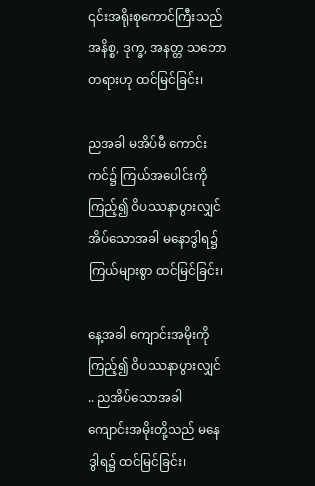၎င်းအရိုးစုကောင်ကြီးသည် အနိစ္စ, ဒုက္ခ, အနတ္တ သဘော
တရားဟု ထင်မြင်ခြင်း၊

ညအခါ မအိပ်မီ ကောင်းကင်၌ ကြယ်အပေါင်းကို ကြည့်၍ ဝိပဿနာပွားလျှင်
အိပ်သောအခါ မနောဒွါရ၌ ကြယ်များစွာ ထင်မြင်ခြင်း၊

နေ့အခါ ကျောင်းအမိုးကိုကြည့်၍ ဝိပဿနာပွားလျှင် .. ညအိပ်သောအခါ
ကျောင်းအမိုးတို့သည် မနေဒွါရ၌ ထင်မြင်ခြင်း၊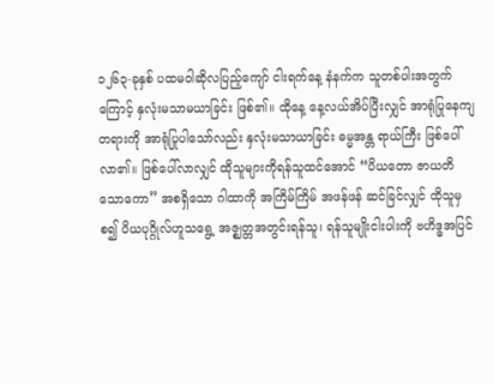၁၂၆၃-ခုနှစ် ပထမဝါဆိုလပြည့်ကျော် ငါးရက်နေ့ နံနက်က သူတစ်ပါးအတွက်
ကြောင့် နှလုံးမသာမယာခြင်း ဖြစ်၏။ ထိုနေ့ နေ့လယ်အိပ်ပြီးလျှင် အာရုံပြုနေကျ
တရားကို အာရုံပြုပါသော်လည်း နှလုံးမသာယာခြင်း ဓမ္မအန္တ ရာယ်ကြီး ဖြစ်ပေါ်
လာ၏။ ဖြစ်ပေါ်လာလျှင် ထိုသူများကိုရန်သူထင်အောင် “ပိယတော ဇာယတိ
သောကော” အစရှိသော ဂါထာကို အကြိမ်ကြိမ် အဖန်ဖန် ဆင်ခြင်လျှင် ထိုသူမှ
စ၍ ပိယပုဂ္ဂိုလ်ဟူသရွေ့ အဇ္ဈတ္တအတွင်းရန်သူ၊ ရန်သူမျိုးငါးပါးကို ဗဟိဒ္ဓအပြင်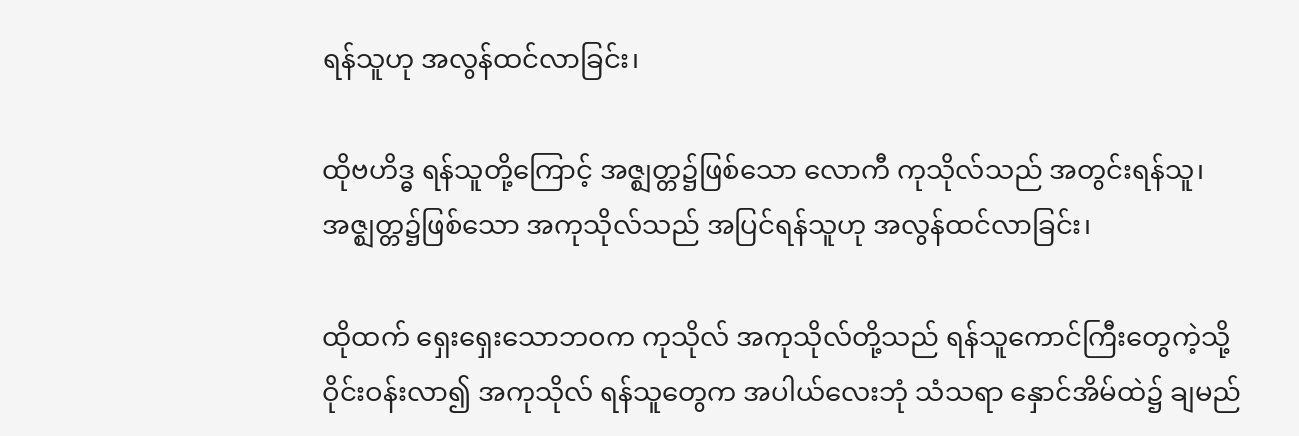ရန်သူဟု အလွန်ထင်လာခြင်း၊

ထိုဗဟိဒ္ဓ ရန်သူတို့ကြောင့် အဇ္ဈတ္တ၌ဖြစ်သော လောကီ ကုသိုလ်သည် အတွင်းရန်သူ၊
အဇ္ဈတ္တ၌ဖြစ်သော အကုသိုလ်သည် အပြင်ရန်သူဟု အလွန်ထင်လာခြင်း၊

ထိုထက် ရှေးရှေးသောဘဝက ကုသိုလ် အကုသိုလ်တို့သည် ရန်သူကောင်ကြီးတွေကဲ့သို့
ဝိုင်းဝန်းလာ၍ အကုသိုလ် ရန်သူတွေက အပါယ်လေးဘုံ သံသရာ နှောင်အိမ်ထဲ၌ ချမည်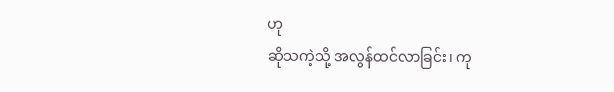ဟု
ဆိုသကဲ့သို့ အလွန်ထင်လာခြင်း၊ ကု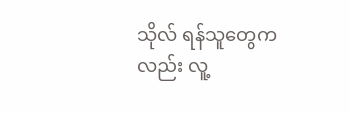သိုလ် ရန်သူတွေကလည်း လူ့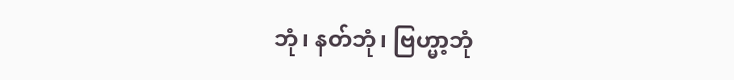ဘုံ၊ နတ်ဘုံ၊ ဗြဟ္မာ့ဘုံ